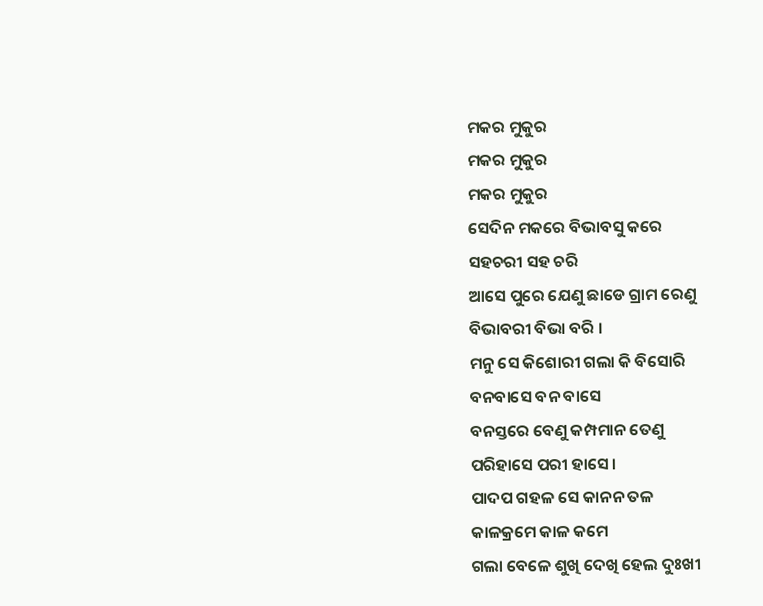ମକର ମୁକୁର
ମକର ମୁକୁର
ମକର ମୁକୁର
ସେଦିନ ମକରେ ବିଭାବସୁ କରେ
ସହଚରୀ ସହ ଚରି
ଆସେ ପୁରେ ଯେଣୁ ଛାଡେ ଗ୍ରାମ ରେଣୁ
ବିଭାବରୀ ବିଭା ବରି ।
ମନୁ ସେ କିଶୋରୀ ଗଲା କି ବିସୋରି
ବନବାସେ ବନ ବାସେ
ବନସ୍ତରେ ବେଣୁ କମ୍ପମାନ ତେଣୁ
ପରିହାସେ ପରୀ ହାସେ ।
ପାଦପ ଗହଳ ସେ କାନନ ତଳ
କାଳକ୍ରମେ କାଳ କମେ
ଗଲା ବେଳେ ଶୁଖି ଦେଖି ହେଲ ଦୁଃଖୀ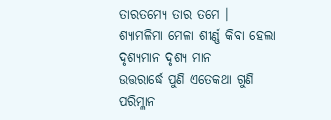ତାରତମ୍ୟେ ତାର ତମେ ।
ଶ୍ୟାମଳିମା ମେଳା ଶୀର୍ଣ୍ଣ କିବା ହେଲା
ଦୃଶ୍ୟମାନ ଦୃଶ୍ୟ ମାନ
ଉତ୍ତରାର୍ଦ୍ଧେ ପୁଣି ଏତେକଥା ଗୁଣି
ପରିମ୍ଳାନ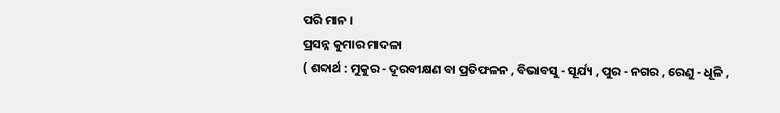ପରି ମାନ ।
ପ୍ରସନ୍ନ କୁମାର ମାଦଳା
( ଶବ୍ଦାର୍ଥ : ମୁକୁର - ଦୂରବୀକ୍ଷଣ ବା ପ୍ରତିଫଳନ , ବିଭାବସୁ - ସୂର୍ଯ୍ୟ , ପୁର - ନଗର , ରେଣୁ - ଧୂଳି ,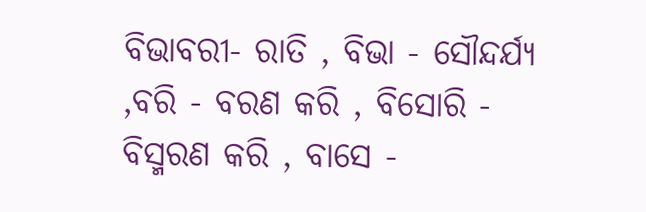ବିଭାବରୀ- ରାତି , ବିଭା - ସୌନ୍ଦର୍ଯ୍ୟ ,ବରି - ବରଣ କରି , ବିସୋରି - ବିସ୍ମରଣ କରି , ବାସେ -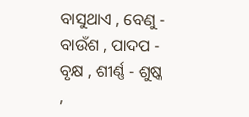ବାସୁଥାଏ , ବେଣୁ - ବାଉଁଶ , ପାଦପ - ବୃକ୍ଷ , ଶୀର୍ଣ୍ଣ - ଶୁଷ୍କ ,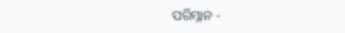ପରିମ୍ଳାନ -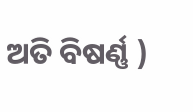ଅତି ବିଷର୍ଣ୍ଣ )